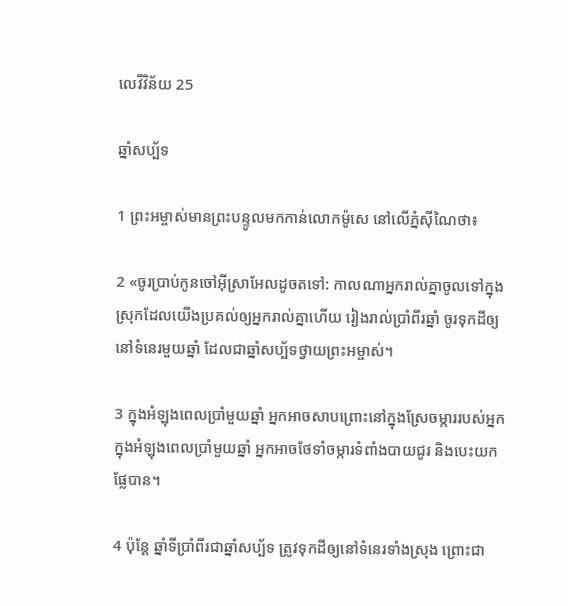លេវី‌វិន័យ 25

ឆ្នាំសប្ប័ទ

1 ព្រះ‌អម្ចាស់មានព្រះ‌បន្ទូលមកកាន់លោកម៉ូសេ នៅលើភ្នំស៊ីណៃថា៖

2 «ចូរប្រាប់កូនចៅអ៊ីស្រា‌អែលដូចតទៅ: កាលណាអ្នករាល់គ្នាចូលទៅក្នុងស្រុកដែលយើងប្រគល់ឲ្យអ្នករាល់គ្នាហើយ រៀងរាល់ប្រាំ‌ពីរឆ្នាំ ចូរទុកដីឲ្យនៅទំនេរមួយឆ្នាំ ដែលជាឆ្នាំសប្ប័ទថ្វាយព្រះ‌អម្ចាស់។

3 ក្នុងអំឡុងពេលប្រាំមួយឆ្នាំ អ្នកអាចសាបព្រោះនៅក្នុងស្រែចម្ការរបស់អ្នក ក្នុងអំឡុងពេលប្រាំមួយឆ្នាំ អ្នកអាចថែទាំចម្ការទំពាំង‌បាយជូរ និងបេះយកផ្លែបាន។

4 ប៉ុន្តែ ឆ្នាំទីប្រាំ‌ពីរជាឆ្នាំសប្ប័ទ ត្រូវទុកដីឲ្យនៅទំនេរទាំងស្រុង ព្រោះជា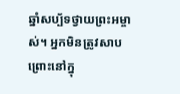ឆ្នាំសប្ប័ទថ្វាយព្រះ‌អម្ចាស់។ អ្នកមិនត្រូវសាបព្រោះនៅក្នុ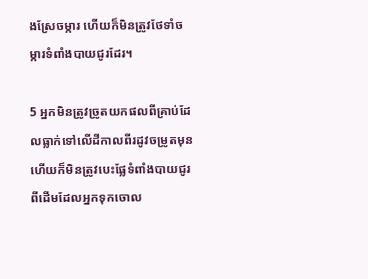ងស្រែចម្ការ ហើយក៏មិនត្រូវថែទាំចម្ការទំពាំង‌បាយជូរដែរ។

5 អ្នកមិនត្រូវច្រូតយកផលពីគ្រាប់ដែលធ្លាក់ទៅលើដីកាលពីរដូវចម្រូតមុន ហើយក៏មិនត្រូវបេះផ្លែទំពាំង‌បាយជូរពីដើមដែលអ្នកទុកចោល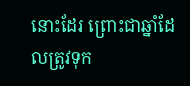នោះដែរ ព្រោះជាឆ្នាំដែលត្រូវទុក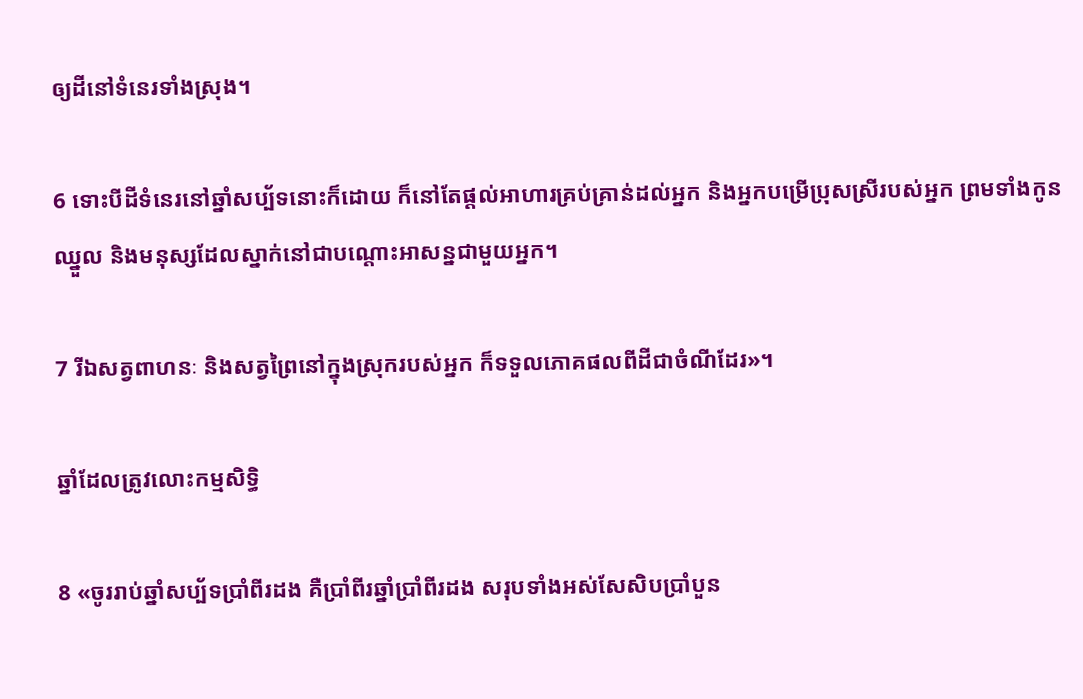ឲ្យដីនៅទំនេរទាំងស្រុង។

6 ទោះបីដីទំនេរនៅឆ្នាំសប្ប័ទនោះក៏ដោយ ក៏នៅតែផ្ដល់អាហារគ្រប់គ្រាន់ដល់អ្នក និងអ្នកបម្រើប្រុសស្រីរបស់អ្នក ព្រមទាំងកូនឈ្នួល និងមនុស្សដែលស្នាក់នៅជាបណ្ដោះ‌អាសន្នជាមួយអ្នក។

7 រីឯសត្វពាហនៈ និងសត្វព្រៃនៅក្នុងស្រុករបស់អ្នក ក៏ទទួលភោគ‌ផលពីដីជាចំណីដែរ»។

ឆ្នាំដែលត្រូវលោះកម្មសិទ្ធិ

8 «ចូររាប់ឆ្នាំសប្ប័ទប្រាំ‌ពីរដង គឺប្រាំ‌ពីរឆ្នាំប្រាំ‌ពីរដង សរុបទាំងអស់សែ‌សិប‌ប្រាំ‌បួន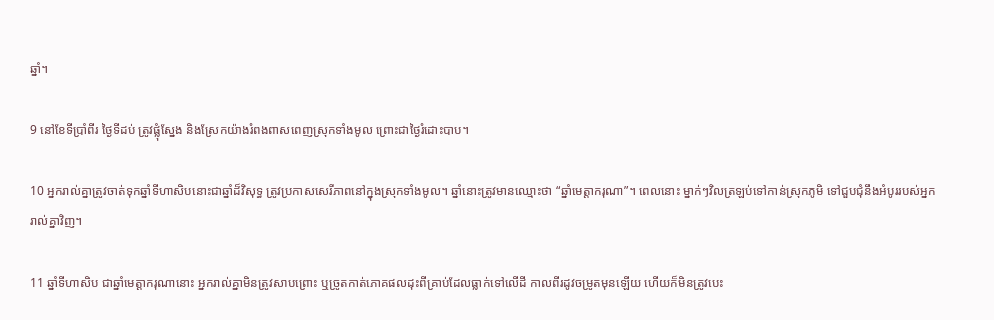ឆ្នាំ។

9 នៅខែទីប្រាំ‌ពីរ ថ្ងៃទីដប់ ត្រូវផ្លុំស្នែង និងស្រែកយ៉ាងរំពងពាស‌ពេញស្រុកទាំងមូល ព្រោះជាថ្ងៃរំដោះបាប។

10 អ្នករាល់គ្នាត្រូវចាត់ទុកឆ្នាំទីហា‌សិបនោះជាឆ្នាំដ៏‌វិសុទ្ធ ត្រូវប្រកាសសេរី‌ភាពនៅក្នុងស្រុកទាំងមូល។ ឆ្នាំនោះត្រូវមានឈ្មោះថា “ឆ្នាំមេត្តាករុណា”។ ពេលនោះ ម្នាក់ៗវិលត្រឡប់ទៅកាន់ស្រុកភូមិ ទៅជួប‌ជុំនឹងអំបូររបស់អ្នករាល់គ្នាវិញ។

11 ឆ្នាំទីហា‌សិប ជាឆ្នាំមេត្តាករុណានោះ អ្នករាល់គ្នាមិនត្រូវសាបព្រោះ ឬច្រូតកាត់ភោគ‌ផលដុះពីគ្រាប់ដែលធ្លាក់ទៅលើដី កាលពីរដូវចម្រូតមុនឡើយ ហើយក៏មិនត្រូវបេះ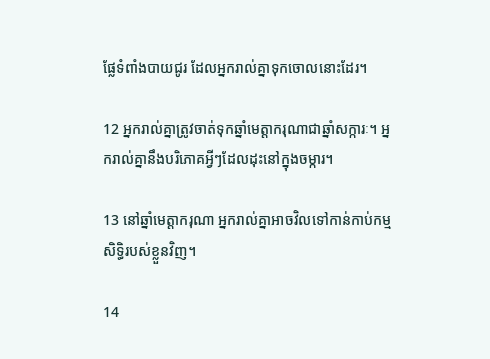ផ្លែទំពាំង‌បាយជូរ ដែលអ្នករាល់គ្នាទុកចោលនោះដែរ។

12 អ្នករាល់គ្នាត្រូវចាត់ទុកឆ្នាំមេត្តាករុណាជាឆ្នាំសក្ការៈ។ អ្នករាល់គ្នានឹងបរិភោគអ្វីៗដែលដុះនៅក្នុងចម្ការ។

13 នៅឆ្នាំមេត្តាករុណា អ្នករាល់គ្នាអាចវិលទៅកាន់កាប់កម្មសិទ្ធិរបស់ខ្លួនវិញ។

14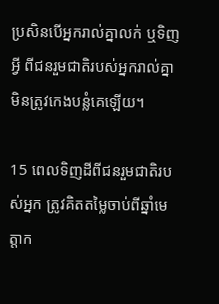ប្រសិនបើអ្នករាល់គ្នាលក់ ឬទិញអ្វី ពីជនរួមជាតិរបស់អ្នករាល់គ្នា មិនត្រូវកេងបន្លំគេឡើយ។

15 ពេលទិញដីពីជនរួមជាតិរបស់អ្នក ត្រូវគិតតម្លៃចាប់ពីឆ្នាំមេត្តាក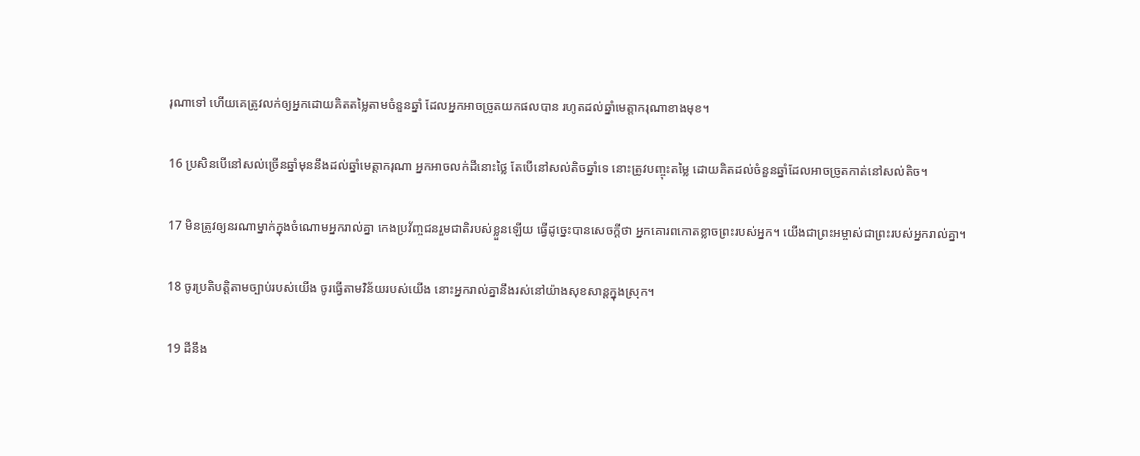រុណាទៅ ហើយគេត្រូវលក់ឲ្យអ្នកដោយគិតតម្លៃតាមចំនួនឆ្នាំ ដែលអ្នកអាចច្រូតយកផលបាន រហូតដល់ឆ្នាំមេត្តាករុណាខាងមុខ។

16 ប្រសិនបើនៅសល់ច្រើនឆ្នាំមុននឹងដល់ឆ្នាំមេត្តាករុណា អ្នកអាចលក់ដីនោះថ្លៃ តែបើនៅសល់តិចឆ្នាំទេ នោះត្រូវបញ្ចុះតម្លៃ ដោយគិតដល់ចំនួនឆ្នាំដែលអាចច្រូតកាត់នៅសល់តិច។

17 មិនត្រូវឲ្យនរណាម្នាក់ក្នុងចំណោមអ្នករាល់គ្នា កេង‌ប្រវ័ញ្ចជនរួមជាតិរបស់ខ្លួនឡើយ ធ្វើដូច្នេះបានសេចក្ដីថា អ្នកគោរពកោតខ្លាចព្រះរបស់អ្នក។ យើងជាព្រះ‌អម្ចាស់ជាព្រះរបស់អ្នករាល់គ្នា។

18 ចូរប្រតិបត្តិតាមច្បាប់របស់យើង ចូរធ្វើតាមវិន័យរបស់យើង នោះអ្នករាល់គ្នានឹងរស់នៅយ៉ាងសុខ‌សាន្តក្នុងស្រុក។

19 ដីនឹង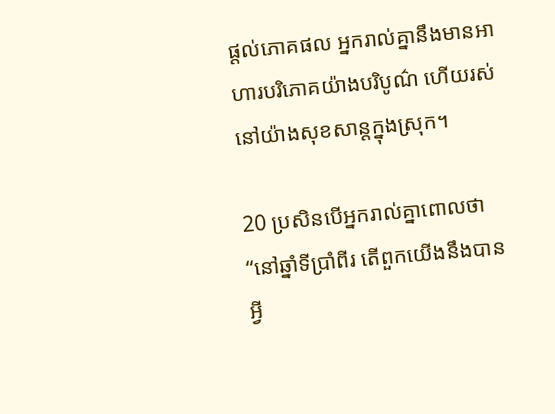ផ្ដល់ភោគ‌ផល អ្នករាល់គ្នានឹងមានអាហារបរិភោគយ៉ាងបរិបូណ៌ ហើយរស់នៅយ៉ាងសុខ‌សាន្តក្នុងស្រុក។

20 ប្រសិនបើអ្នករាល់គ្នាពោលថា “នៅឆ្នាំទីប្រាំ‌ពីរ តើពួកយើងនឹងបានអ្វី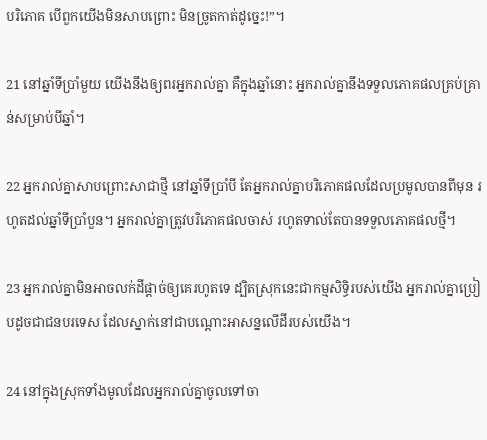បរិភោគ បើពួកយើងមិនសាបព្រោះ មិនច្រូតកាត់ដូច្នេះ!”។

21 នៅឆ្នាំទីប្រាំមួយ យើងនឹងឲ្យពរអ្នករាល់គ្នា គឺក្នុងឆ្នាំនោះ អ្នករាល់គ្នានឹងទទួលភោគ‌ផលគ្រប់គ្រាន់សម្រាប់បីឆ្នាំ។

22 អ្នករាល់គ្នាសាបព្រោះសាជាថ្មី នៅឆ្នាំទីប្រាំ‌បី តែអ្នករាល់គ្នាបរិភោគ‌ផលដែលប្រមូលបានពីមុន រហូតដល់ឆ្នាំទីប្រាំ‌បួន។ អ្នករាល់គ្នាត្រូវបរិភោគ‌ផលចាស់ រហូតទាល់តែបានទទួលភោគ‌ផលថ្មី។

23 អ្នករាល់គ្នាមិនអាចលក់ដីផ្ដាច់ឲ្យគេរហូតទេ ដ្បិតស្រុកនេះជាកម្មសិទ្ធិរបស់យើង អ្នករាល់គ្នាប្រៀបដូចជាជនបរ‌ទេស ដែលស្នាក់នៅជាបណ្ដោះ‌អាសន្នលើដីរបស់យើង។

24 នៅក្នុងស្រុកទាំងមូលដែលអ្នករាល់គ្នាចូលទៅចា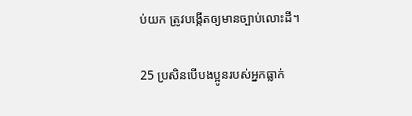ប់យក ត្រូវបង្កើតឲ្យមានច្បាប់លោះដី។

25 ប្រសិនបើបង‌ប្អូនរបស់អ្នកធ្លាក់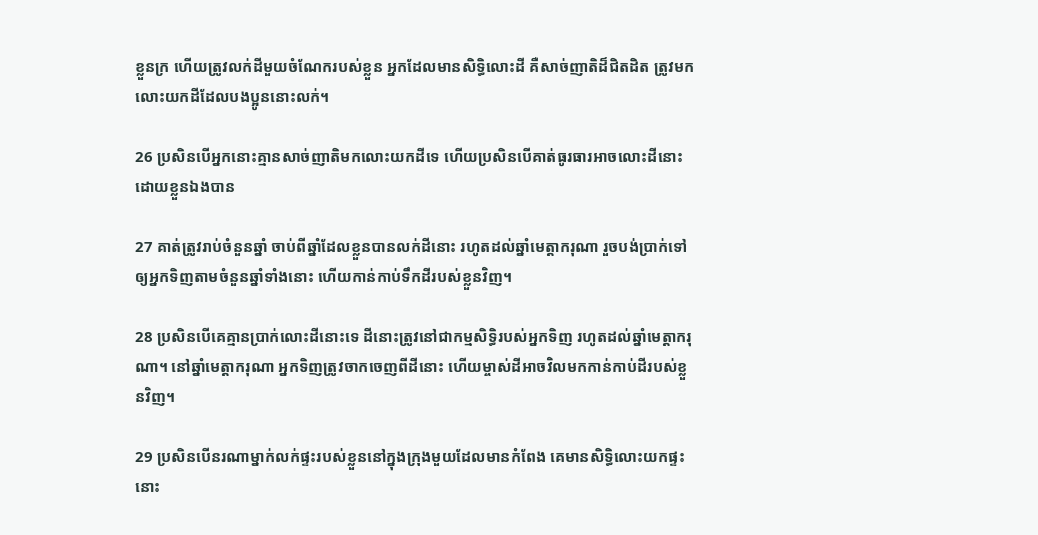ខ្លួនក្រ ហើយត្រូវលក់ដីមួយចំណែករបស់ខ្លួន អ្នកដែលមានសិទ្ធិលោះដី គឺសាច់‌ញាតិដ៏ជិត‌ដិត ត្រូវមកលោះយកដីដែលបង‌ប្អូននោះលក់។

26 ប្រសិនបើអ្នកនោះគ្មានសាច់‌ញាតិមកលោះយកដីទេ ហើយប្រសិនបើគាត់ធូរ‌ធារអាចលោះដីនោះដោយខ្លួនឯងបាន

27 គាត់ត្រូវរាប់ចំនួនឆ្នាំ ចាប់ពីឆ្នាំដែលខ្លួនបានលក់ដីនោះ រហូតដល់ឆ្នាំមេត្តាករុណា រួចបង់ប្រាក់ទៅឲ្យអ្នកទិញតាមចំនួនឆ្នាំទាំងនោះ ហើយកាន់កាប់ទឹកដីរបស់ខ្លួនវិញ។

28 ប្រសិនបើគេគ្មានប្រាក់លោះដីនោះទេ ដីនោះត្រូវនៅជាកម្មសិទ្ធិរបស់អ្នកទិញ រហូតដល់ឆ្នាំមេត្តាករុណា។ នៅឆ្នាំមេត្តាករុណា អ្នកទិញត្រូវចាកចេញពីដីនោះ ហើយម្ចាស់ដីអាចវិលមកកាន់កាប់ដីរបស់ខ្លួនវិញ។

29 ប្រសិនបើនរណាម្នាក់លក់ផ្ទះរបស់ខ្លួននៅក្នុងក្រុងមួយដែលមានកំពែង គេមានសិទ្ធិលោះយកផ្ទះនោះ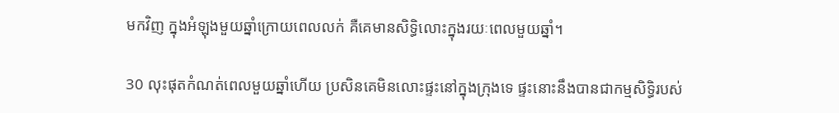មកវិញ ក្នុងអំឡុងមួយឆ្នាំក្រោយពេលលក់ គឺគេមានសិទ្ធិលោះក្នុងរយៈពេលមួយឆ្នាំ។

30 លុះផុតកំណត់ពេលមួយឆ្នាំហើយ ប្រសិនគេមិនលោះផ្ទះនៅក្នុងក្រុងទេ ផ្ទះនោះនឹងបានជាកម្មសិទ្ធិរបស់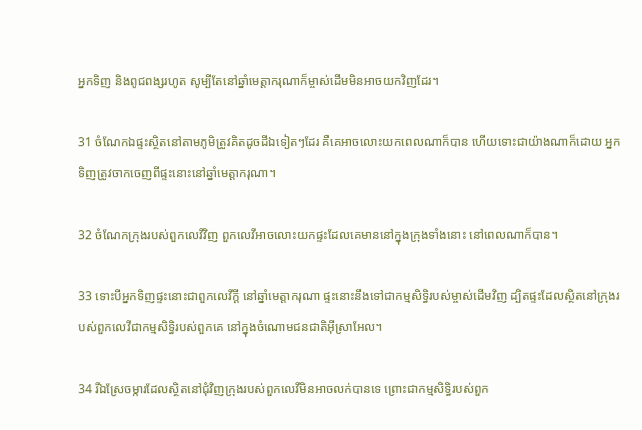អ្នកទិញ និងពូជ‌ពង្សរហូត សូម្បីតែនៅឆ្នាំមេត្តាករុណាក៏ម្ចាស់ដើមមិនអាចយកវិញដែរ។

31 ចំណែកឯផ្ទះស្ថិតនៅតាមភូមិត្រូវគិតដូចដីឯទៀតៗដែរ គឺគេអាចលោះយកពេលណាក៏បាន ហើយទោះជាយ៉ាងណាក៏ដោយ អ្នកទិញត្រូវចាកចេញពីផ្ទះនោះនៅឆ្នាំមេត្តាករុណា។

32 ចំណែកក្រុងរបស់ពួកលេវីវិញ ពួកលេវីអាចលោះយកផ្ទះដែលគេមាននៅក្នុងក្រុងទាំងនោះ នៅពេលណាក៏បាន។

33 ទោះបីអ្នកទិញផ្ទះនោះជាពួកលេវីក្ដី នៅឆ្នាំមេត្តាករុណា ផ្ទះនោះនឹងទៅជាកម្មសិទ្ធិរបស់ម្ចាស់ដើមវិញ ដ្បិតផ្ទះដែលស្ថិតនៅក្រុងរបស់ពួកលេវីជាកម្មសិទ្ធិរបស់ពួកគេ នៅក្នុងចំណោមជន‌ជាតិអ៊ីស្រា‌អែល។

34 រីឯស្រែចម្ការដែលស្ថិតនៅជុំ‌វិញក្រុងរបស់ពួកលេវីមិនអាចលក់បានទេ ព្រោះជាកម្មសិទ្ធិរបស់ពួក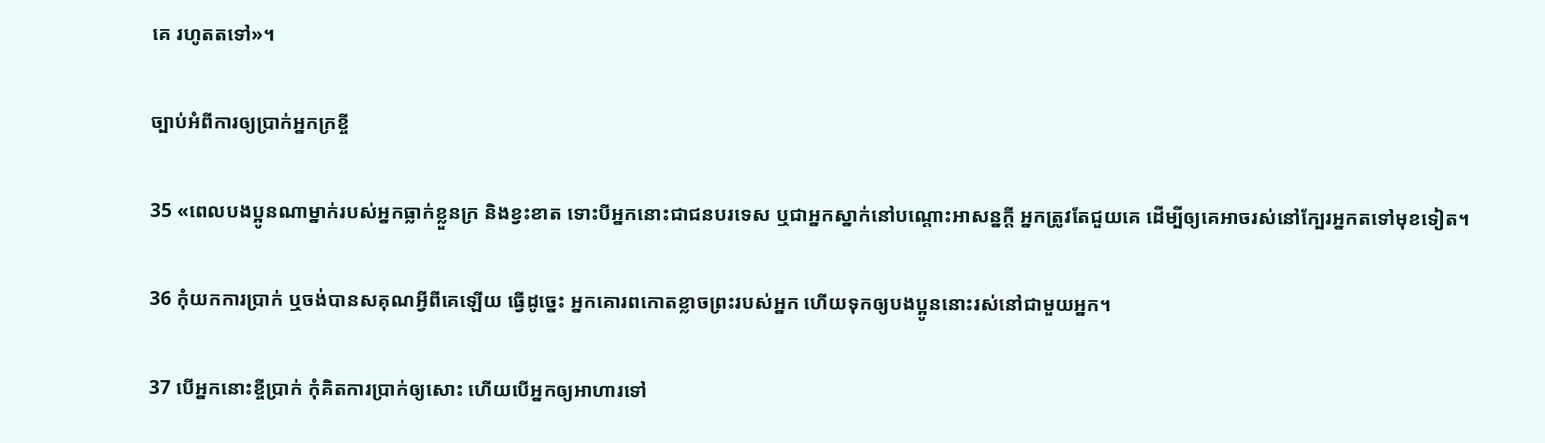គេ រហូតតទៅ»។

ច្បាប់អំពីការឲ្យប្រាក់អ្នកក្រខ្ចី

35 «ពេលបង‌ប្អូនណាម្នាក់របស់អ្នកធ្លាក់ខ្លួនក្រ និងខ្វះខាត ទោះបីអ្នកនោះជាជនបរ‌ទេស ឬជាអ្នកស្នាក់នៅបណ្ដោះ‌អាសន្នក្ដី អ្នកត្រូវតែជួយគេ ដើម្បីឲ្យគេអាចរស់នៅក្បែរអ្នកតទៅមុខទៀត។

36 កុំយកការប្រាក់ ឬចង់បានសគុណអ្វីពីគេឡើយ ធ្វើដូច្នេះ អ្នកគោរពកោតខ្លាចព្រះរបស់អ្នក ហើយទុកឲ្យបង‌ប្អូននោះរស់នៅជាមួយអ្នក។

37 បើអ្នកនោះខ្ចីប្រាក់ កុំគិតការប្រាក់ឲ្យសោះ ហើយបើអ្នកឲ្យអាហារទៅ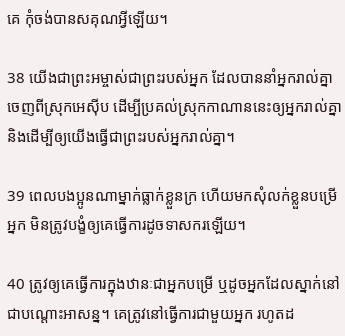គេ កុំចង់បានសគុណអ្វីឡើយ។

38 យើងជាព្រះ‌អម្ចាស់ជាព្រះរបស់អ្នក ដែលបាននាំអ្នករាល់គ្នាចេញពីស្រុកអេស៊ីប ដើម្បីប្រគល់ស្រុកកាណាននេះឲ្យអ្នករាល់គ្នា និងដើម្បីឲ្យយើងធ្វើជាព្រះរបស់អ្នករាល់គ្នា។

39 ពេលបង‌ប្អូនណាម្នាក់ធ្លាក់ខ្លួនក្រ ហើយមកសុំលក់ខ្លួនបម្រើអ្នក មិនត្រូវបង្ខំឲ្យគេធ្វើការដូចទាសករឡើយ។

40 ត្រូវឲ្យគេធ្វើការក្នុងឋានៈជាអ្នកបម្រើ ឬដូចអ្នកដែលស្នាក់នៅជាបណ្ដោះ‌អាសន្ន។ គេត្រូវនៅធ្វើការជាមួយអ្នក រហូតដ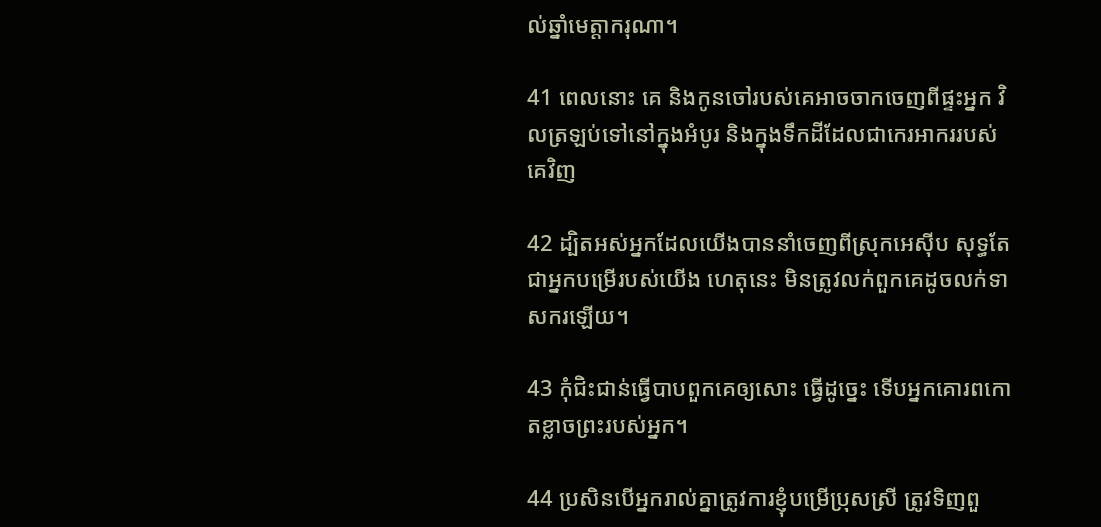ល់ឆ្នាំមេត្តាករុណា។

41 ពេលនោះ គេ និងកូនចៅរបស់គេអាចចាកចេញពីផ្ទះអ្នក វិលត្រឡប់ទៅនៅក្នុងអំបូរ និងក្នុងទឹកដីដែលជាកេរ‌អាកររបស់គេវិញ

42 ដ្បិតអស់អ្នកដែលយើងបាននាំចេញពីស្រុកអេស៊ីប សុទ្ធតែជាអ្នកបម្រើរបស់យើង ហេតុនេះ មិនត្រូវលក់ពួកគេដូចលក់ទាសករឡើយ។

43 កុំជិះ‌ជាន់ធ្វើបាបពួកគេឲ្យសោះ ធ្វើដូច្នេះ ទើបអ្នកគោរពកោតខ្លាចព្រះរបស់អ្នក។

44 ប្រសិនបើអ្នករាល់គ្នាត្រូវការខ្ញុំបម្រើប្រុសស្រី ត្រូវទិញពួ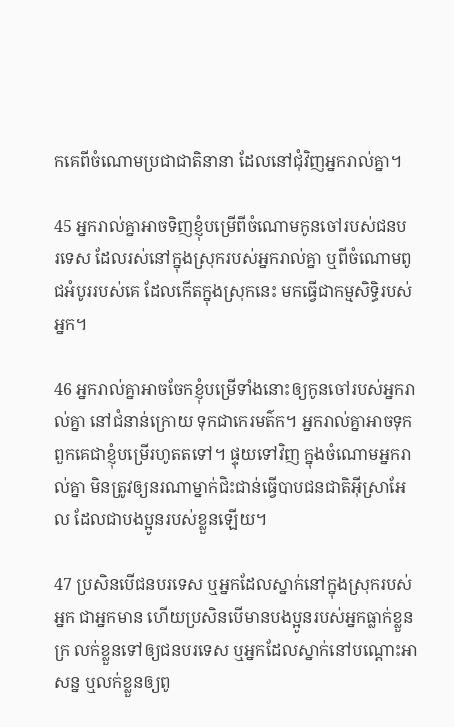កគេពីចំណោមប្រជា‌ជាតិនានា ដែលនៅជុំ‌វិញអ្នករាល់គ្នា។

45 អ្នករាល់គ្នាអាចទិញខ្ញុំបម្រើពីចំណោមកូនចៅរបស់ជនបរ‌ទេស ដែលរស់នៅក្នុងស្រុករបស់អ្នករាល់គ្នា ឬពីចំណោមពូជអំបូររបស់គេ ដែលកើតក្នុងស្រុកនេះ មកធ្វើជាកម្មសិទ្ធិរបស់អ្នក។

46 អ្នករាល់គ្នាអាចចែកខ្ញុំបម្រើទាំងនោះឲ្យកូនចៅរបស់អ្នករាល់គ្នា នៅជំនាន់ក្រោយ ទុកជាកេរ‌មត៌ក។ អ្នករាល់គ្នាអាចទុកពួកគេជាខ្ញុំបម្រើរហូតតទៅ។ ផ្ទុយទៅវិញ ក្នុងចំណោមអ្នករាល់គ្នា មិនត្រូវឲ្យនរណាម្នាក់ជិះ‌ជាន់ធ្វើបាបជន‌ជាតិអ៊ីស្រា‌អែល ដែលជាបង‌ប្អូនរបស់ខ្លួនឡើយ។

47 ប្រសិនបើជនបរ‌ទេស ឬអ្នកដែលស្នាក់នៅក្នុងស្រុករបស់អ្នក ជាអ្នកមាន ហើយប្រសិនបើមានបង‌ប្អូនរបស់អ្នកធ្លាក់ខ្លួនក្រ លក់ខ្លួនទៅឲ្យជនបរ‌ទេស ឬអ្នកដែលស្នាក់នៅបណ្ដោះ‌អាសន្ន ឬលក់ខ្លួនឲ្យពូ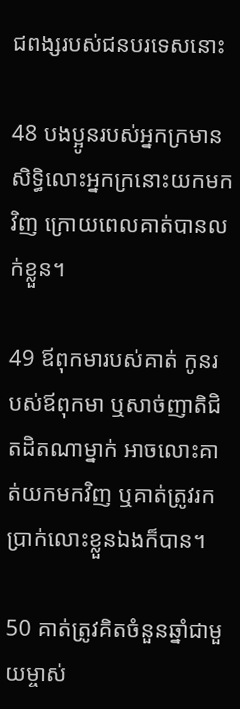ជ‌ពង្សរបស់ជនបរ‌ទេសនោះ

48 បង‌ប្អូនរបស់អ្នកក្រមានសិទ្ធិលោះអ្នកក្រនោះយកមកវិញ ក្រោយពេលគាត់បានលក់ខ្លួន។

49 ឪពុកមារបស់គាត់ កូនរបស់ឪពុកមា ឬសាច់‌ញាតិជិត‌ដិតណាម្នាក់ អាចលោះគាត់យកមកវិញ ឬគាត់ត្រូវរកប្រាក់លោះខ្លួនឯងក៏បាន។

50 គាត់ត្រូវគិតចំនួនឆ្នាំជាមួយម្ចាស់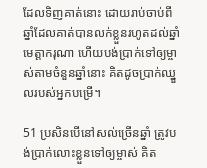ដែលទិញគាត់នោះ ដោយរាប់ចាប់ពីឆ្នាំដែលគាត់បានលក់ខ្លួនរហូតដល់ឆ្នាំមេត្តាករុណា ហើយបង់ប្រាក់ទៅឲ្យម្ចាស់តាមចំនួនឆ្នាំនោះ គិតដូចប្រាក់ឈ្នួលរបស់អ្នកបម្រើ។

51 ប្រសិនបើនៅសល់ច្រើនឆ្នាំ ត្រូវបង់ប្រាក់លោះខ្លួនទៅឲ្យម្ចាស់ គិត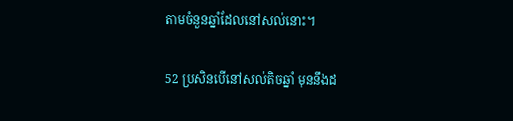តាមចំនួនឆ្នាំដែលនៅសល់នោះ។

52 ប្រសិនបើនៅសល់តិចឆ្នាំ មុននឹងដ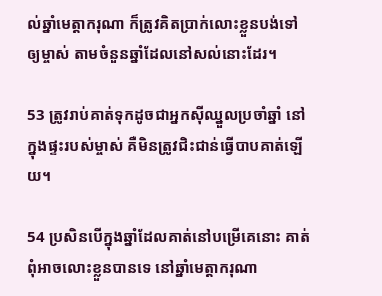ល់ឆ្នាំមេត្តាករុណា ក៏ត្រូវគិតប្រាក់លោះខ្លួនបង់ទៅឲ្យម្ចាស់ តាមចំនួនឆ្នាំដែលនៅសល់នោះដែរ។

53 ត្រូវរាប់គាត់ទុកដូចជាអ្នកស៊ីឈ្នួលប្រចាំឆ្នាំ នៅក្នុងផ្ទះរបស់ម្ចាស់ គឺមិនត្រូវជិះ‌ជាន់ធ្វើបាបគាត់ឡើយ។

54 ប្រសិនបើក្នុងឆ្នាំដែលគាត់នៅបម្រើគេនោះ គាត់ពុំអាចលោះខ្លួនបានទេ នៅឆ្នាំមេត្តាករុណា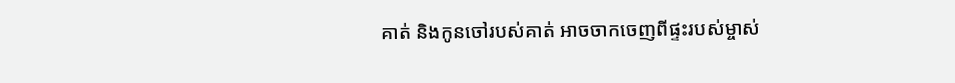គាត់ និងកូនចៅរបស់គាត់ អាចចាកចេញពីផ្ទះរបស់ម្ចាស់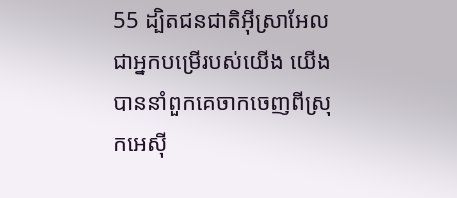55 ដ្បិតជន‌ជាតិអ៊ីស្រា‌អែលជាអ្នកបម្រើរបស់យើង យើងបាននាំពួកគេចាកចេញពីស្រុកអេស៊ី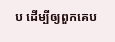ប ដើម្បីឲ្យពួកគេប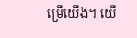ម្រើយើង។ យើ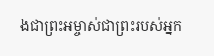ងជាព្រះ‌អម្ចាស់ជាព្រះរបស់អ្នក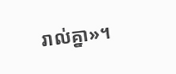រាល់គ្នា»។